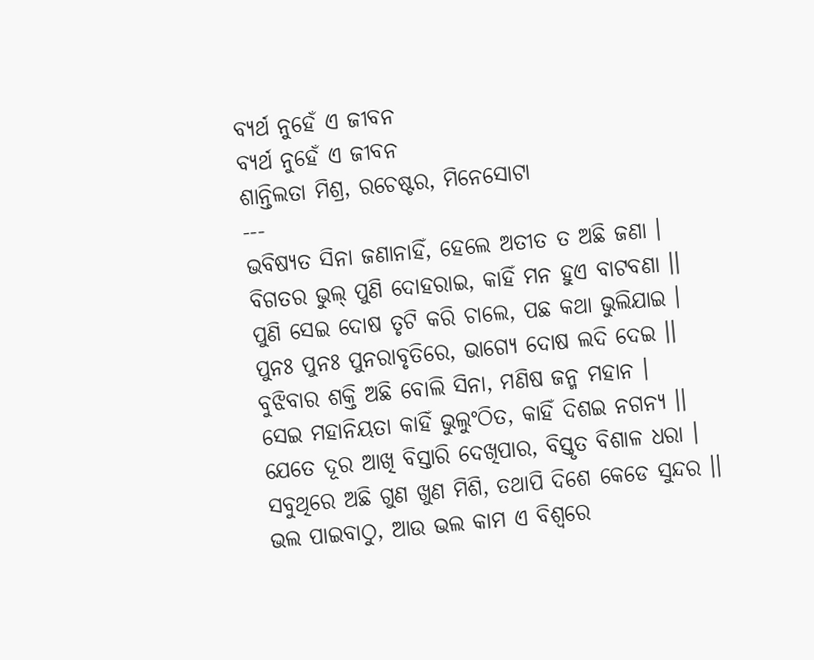ବ୍ୟର୍ଥ ନୁହେଁ ଏ ଜୀବନ
ବ୍ୟର୍ଥ ନୁହେଁ ଏ ଜୀବନ
ଶାନ୍ତିଲତା ମିଶ୍ର, ରଚେଷ୍ଟର, ମିନେସୋଟା
---
ଭବିଷ୍ୟତ ସିନା ଜଣାନାହିଁ, ହେଲେ ଅତୀତ ତ ଅଛି ଜଣା ।
ବିଗତର ଭୁଲ୍ ପୁଣି ଦୋହରାଇ, କାହିଁ ମନ ହୁଏ ବାଟବଣା ।।
ପୁଣି ସେଇ ଦୋଷ ତୃଟି କରି ଚାଲେ, ପଛ କଥା ଭୁଲିଯାଇ ।
ପୁନଃ ପୁନଃ ପୁନରାବୃତିରେ, ଭାଗ୍ୟେ ଦୋଷ ଲଦି ଦେଇ ।।
ବୁଝିବାର ଶକ୍ତି ଅଛି ବୋଲି ସିନା, ମଣିଷ ଜନ୍ମ ମହାନ ।
ସେଇ ମହାନିୟତା କାହିଁ ଭୁଲୁଂଠିତ, କାହିଁ ଦିଶଇ ନଗନ୍ୟ ।।
ଯେତେ ଦୂର ଆଖି ବିସ୍ତାରି ଦେଖିପାର, ବିସ୍ତୃତ ବିଶାଳ ଧରା ।
ସବୁଥିରେ ଅଛି ଗୁଣ ଖୁଣ ମିଶି, ତଥାପି ଦିଶେ କେଡେ ସୁନ୍ଦର ।।
ଭଲ ପାଇବାଠୁ, ଆଉ ଭଲ କାମ ଏ ବିଶ୍ବରେ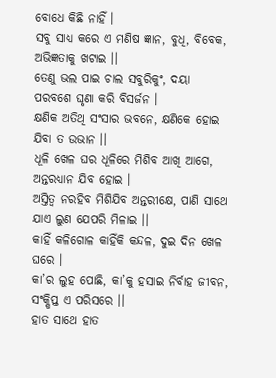ବୋଧେ କିଛି ନାହିଁ ।
ସବୁ ସାଧ୍ୟ କରେ ଏ ମଣିଷ ଜ୍ଞାନ, ବୁଧି, ବିବେକ, ଅଭିଜ୍ଞତାକୁ ଖଟାଇ ।।
ତେଣୁ ଭଲ ପାଇ ଚାଲ ସବୁରିକୁଂ, ଦୟା ପରବଶେ ଘୃଣା କରି ବିସର୍ଜନ ।
କ୍ଷଣିକ ଅତିଥି ସଂସାର ଭବନେ, କ୍ଷଣିକେ ହୋଇ ଯିବା ତ ଉଭାନ ।।
ଧୂଳି ଖେଳ ଘର ଧୂଳିରେ ମିଶିବ ଆଖି ଆଗେ, ଅନ୍ତରଧ୍ୟାନ ଯିବ ହୋଇ ।
ଅସ୍ତିତ୍ବ ନରହିବ ମିଶିଯିବ ଅନ୍ତରୀକ୍ଷେ, ପାଣି ସାଥେ ଯାଏ ଲୁଣ ଯେପରି ମିଳାଇ ।।
କାହିଁ କଳିଗୋଳ କାହିଁକି କନ୍ଦଳ, ଦୁଇ ଦିନ ଖେଳ ଘରେ ।
କା’ର ଲୁହ ପୋଛି, କା’କୁ ହସାଇ ନିର୍ବାହ ଜୀବନ, ସଂକ୍ଷିପ୍ତ ଏ ପରିସରେ ।।
ହାତ ସାଥେ ହାତ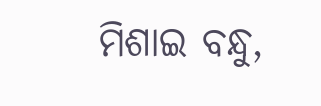ମିଶାଇ ବନ୍ଧୁ,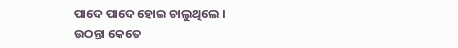ପାଦେ ପାଦେ ହୋଇ ଚାଲୁଥିଲେ ।
ଉଠନ୍ତା କେତେ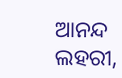ଆନନ୍ଦ ଲହରୀ,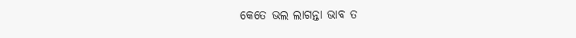କେତେ ଭଲ ଲାଗନ୍ତା ଭାବ ତ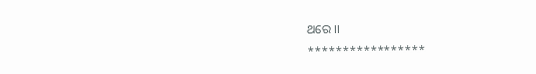ଥରେ ।।
*****************